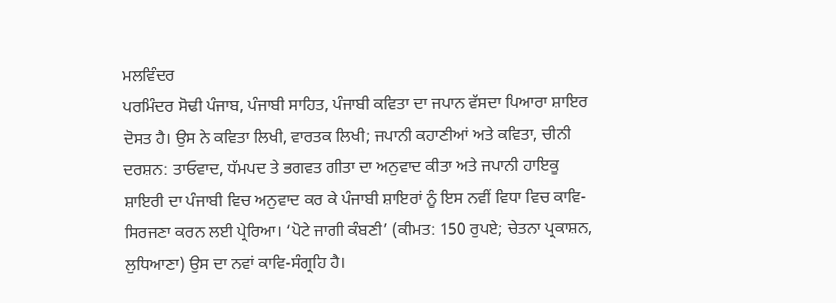ਮਲਵਿੰਦਰ
ਪਰਮਿੰਦਰ ਸੋਢੀ ਪੰਜਾਬ, ਪੰਜਾਬੀ ਸਾਹਿਤ, ਪੰਜਾਬੀ ਕਵਿਤਾ ਦਾ ਜਪਾਨ ਵੱਸਦਾ ਪਿਆਰਾ ਸ਼ਾਇਰ ਦੋਸਤ ਹੈ। ਉਸ ਨੇ ਕਵਿਤਾ ਲਿਖੀ, ਵਾਰਤਕ ਲਿਖੀ; ਜਪਾਨੀ ਕਹਾਣੀਆਂ ਅਤੇ ਕਵਿਤਾ, ਚੀਨੀ ਦਰਸ਼ਨ: ਤਾਓਵਾਦ, ਧੱਮਪਦ ਤੇ ਭਗਵਤ ਗੀਤਾ ਦਾ ਅਨੁਵਾਦ ਕੀਤਾ ਅਤੇ ਜਪਾਨੀ ਹਾਇਕੂ ਸ਼ਾਇਰੀ ਦਾ ਪੰਜਾਬੀ ਵਿਚ ਅਨੁਵਾਦ ਕਰ ਕੇ ਪੰਜਾਬੀ ਸ਼ਾਇਰਾਂ ਨੂੰ ਇਸ ਨਵੀਂ ਵਿਧਾ ਵਿਚ ਕਾਵਿ-ਸਿਰਜਣਾ ਕਰਨ ਲਈ ਪ੍ਰੇਰਿਆ। ‘ਪੋਟੇ ਜਾਗੀ ਕੰਬਣੀ’ (ਕੀਮਤ: 150 ਰੁਪਏ; ਚੇਤਨਾ ਪ੍ਰਕਾਸ਼ਨ, ਲੁਧਿਆਣਾ) ਉਸ ਦਾ ਨਵਾਂ ਕਾਵਿ-ਸੰਗ੍ਰਹਿ ਹੈ।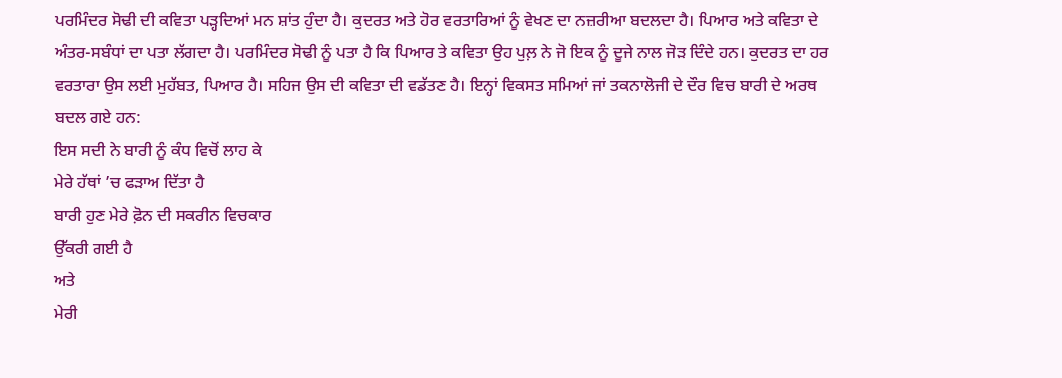ਪਰਮਿੰਦਰ ਸੋਢੀ ਦੀ ਕਵਿਤਾ ਪੜ੍ਹਦਿਆਂ ਮਨ ਸ਼ਾਂਤ ਹੁੰਦਾ ਹੈ। ਕੁਦਰਤ ਅਤੇ ਹੋਰ ਵਰਤਾਰਿਆਂ ਨੂੰ ਵੇਖਣ ਦਾ ਨਜ਼ਰੀਆ ਬਦਲਦਾ ਹੈ। ਪਿਆਰ ਅਤੇ ਕਵਿਤਾ ਦੇ ਅੰਤਰ-ਸਬੰਧਾਂ ਦਾ ਪਤਾ ਲੱਗਦਾ ਹੈ। ਪਰਮਿੰਦਰ ਸੋਢੀ ਨੂੰ ਪਤਾ ਹੈ ਕਿ ਪਿਆਰ ਤੇ ਕਵਿਤਾ ਉਹ ਪੁਲ਼ ਨੇ ਜੋ ਇਕ ਨੂੰ ਦੂਜੇ ਨਾਲ ਜੋੜ ਦਿੰਦੇ ਹਨ। ਕੁਦਰਤ ਦਾ ਹਰ ਵਰਤਾਰਾ ਉਸ ਲਈ ਮੁਹੱਬਤ, ਪਿਆਰ ਹੈ। ਸਹਿਜ ਉਸ ਦੀ ਕਵਿਤਾ ਦੀ ਵਡੱਤਣ ਹੈ। ਇਨ੍ਹਾਂ ਵਿਕਸਤ ਸਮਿਆਂ ਜਾਂ ਤਕਨਾਲੋਜੀ ਦੇ ਦੌਰ ਵਿਚ ਬਾਰੀ ਦੇ ਅਰਥ ਬਦਲ ਗਏ ਹਨ:
ਇਸ ਸਦੀ ਨੇ ਬਾਰੀ ਨੂੰ ਕੰਧ ਵਿਚੋਂ ਲਾਹ ਕੇ
ਮੇਰੇ ਹੱਥਾਂ ’ਚ ਫੜਾਅ ਦਿੱਤਾ ਹੈ
ਬਾਰੀ ਹੁਣ ਮੇਰੇ ਫ਼ੋਨ ਦੀ ਸਕਰੀਨ ਵਿਚਕਾਰ
ਉੱਕਰੀ ਗਈ ਹੈ
ਅਤੇ
ਮੇਰੀ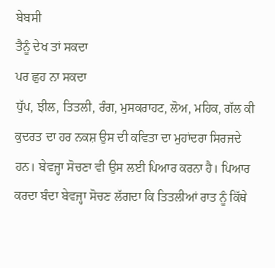ਬੇਬਸੀ
ਤੈਨੂੰ ਦੇਖ ਤਾਂ ਸਕਦਾ
ਪਰ ਛੁਹ ਨਾ ਸਕਦਾ
ਧੁੱਪ, ਝੀਲ, ਤਿਤਲੀ, ਰੰਗ, ਮੁਸਕਰਾਹਟ, ਲੋਅ, ਮਹਿਕ, ਗੱਲ ਕੀ ਕੁਦਰਤ ਦਾ ਹਰ ਨਕਸ਼ ਉਸ ਦੀ ਕਵਿਤਾ ਦਾ ਮੁਹਾਂਦਰਾ ਸਿਰਜਦੇ ਹਨ। ਬੇਵਜ੍ਹਾ ਸੋਚਣਾ ਵੀ ਉਸ ਲਈ ਪਿਆਰ ਕਰਨਾ ਹੈ। ਪਿਆਰ ਕਰਦਾ ਬੰਦਾ ਬੇਵਜ੍ਹਾ ਸੋਚਣ ਲੱਗਦਾ ਕਿ ਤਿਤਲੀਆਂ ਰਾਤ ਨੂੰ ਕਿੱਥੇ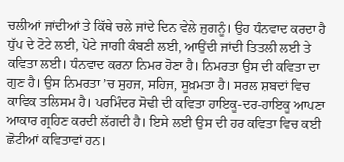ਚਲੀਆਂ ਜਾਂਦੀਆਂ ਤੇ ਕਿੱਥੇ ਚਲੇ ਜਾਂਦੇ ਦਿਨ ਵੇਲੇ ਜੁਗਨੂੰ। ਉਹ ਧੰਨਵਾਦ ਕਰਦਾ ਹੈ ਧੁੱਪ ਦੇ ਟੋਟੇ ਲਈ, ਪੋਟੇ ਜਾਗੀ ਕੰਬਣੀ ਲਈ, ਆਉਂਦੀ ਜਾਂਦੀ ਤਿਤਲੀ ਲਈ ਤੇ ਕਵਿਤਾ ਲਈ। ਧੰਨਵਾਦ ਕਰਨਾ ਨਿਮਰ ਹੋਣਾ ਹੈ। ਨਿਮਰਤਾ ਉਸ ਦੀ ਕਵਿਤਾ ਦਾ ਗੁਣ ਹੈ। ਉਸ ਨਿਮਰਤਾ ’ਚ ਸੁਹਜ, ਸਹਿਜ, ਸੂਖ਼ਮਤਾ ਹੈ। ਸਰਲ ਸ਼ਬਦਾਂ ਵਿਚ ਕਾਵਿਕ ਤਲਿਸਮ ਹੈ। ਪਰਮਿੰਦਰ ਸੋਢੀ ਦੀ ਕਵਿਤਾ ਹਾਇਕੂ-ਦਰ-ਹਾਇਕੂ ਆਪਣਾ ਆਕਾਰ ਗ੍ਰਹਿਣ ਕਰਦੀ ਲੱਗਦੀ ਹੈ। ਇਸੇ ਲਈ ਉਸ ਦੀ ਹਰ ਕਵਿਤਾ ਵਿਚ ਕਈ ਛੋਟੀਆਂ ਕਵਿਤਾਵਾਂ ਹਨ।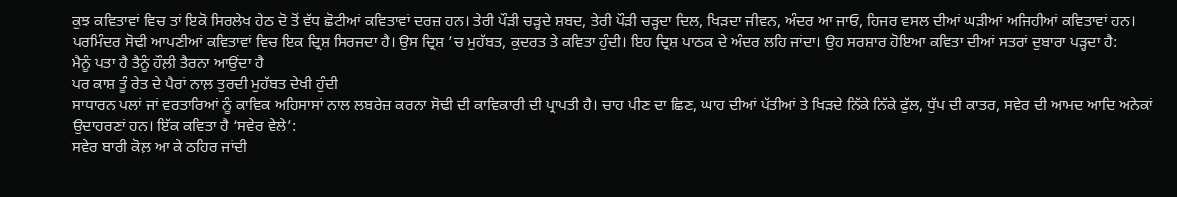ਕੁਝ ਕਵਿਤਾਵਾਂ ਵਿਚ ਤਾਂ ਇਕੋ ਸਿਰਲੇਖ ਹੇਠ ਦੋ ਤੋਂ ਵੱਧ ਛੋਟੀਆਂ ਕਵਿਤਾਵਾਂ ਦਰਜ਼ ਹਨ। ਤੇਰੀ ਪੌੜੀ ਚੜ੍ਹਦੇ ਸ਼ਬਦ, ਤੇਰੀ ਪੌੜੀ ਚੜ੍ਹਦਾ ਦਿਲ, ਖਿੜਦਾ ਜੀਵਨ, ਅੰਦਰ ਆ ਜਾਓ, ਹਿਜਰ ਵਸਲ ਦੀਆਂ ਘੜੀਆਂ ਅਜਿਹੀਆਂ ਕਵਿਤਾਵਾਂ ਹਨ।
ਪਰਮਿੰਦਰ ਸੋਢੀ ਆਪਣੀਆਂ ਕਵਿਤਾਵਾਂ ਵਿਚ ਇਕ ਦ੍ਰਿਸ਼ ਸਿਰਜਦਾ ਹੈ। ਉਸ ਦ੍ਰਿਸ਼ ’ਚ ਮੁਹੱਬਤ, ਕੁਦਰਤ ਤੇ ਕਵਿਤਾ ਹੁੰਦੀ। ਇਹ ਦ੍ਰਿਸ਼ ਪਾਠਕ ਦੇ ਅੰਦਰ ਲਹਿ ਜਾਂਦਾ। ਉਹ ਸਰਸ਼ਾਰ ਹੋਇਆ ਕਵਿਤਾ ਦੀਆਂ ਸਤਰਾਂ ਦੁਬਾਰਾ ਪੜ੍ਹਦਾ ਹੈ:
ਮੈਨੂੰ ਪਤਾ ਹੈ ਤੈਨੂੰ ਹੌਲ਼ੀ ਤੈਰਨਾ ਆਉਂਦਾ ਹੈ
ਪਰ ਕਾਸ਼ ਤੂੰ ਰੇਤ ਦੇ ਪੈਰਾਂ ਨਾਲ਼ ਤੁਰਦੀ ਮੁਹੱਬਤ ਦੇਖੀ ਹੁੰਦੀ
ਸਾਧਾਰਨ ਪਲਾਂ ਜਾਂ ਵਰਤਾਰਿਆਂ ਨੂੰ ਕਾਵਿਕ ਅਹਿਸਾਸਾਂ ਨਾਲ ਲਬਰੇਜ਼ ਕਰਨਾ ਸੋਢੀ ਦੀ ਕਾਵਿਕਾਰੀ ਦੀ ਪ੍ਰਾਪਤੀ ਹੈ। ਚਾਹ ਪੀਣ ਦਾ ਛਿਣ, ਘਾਹ ਦੀਆਂ ਪੱਤੀਆਂ ਤੇ ਖਿੜਦੇ ਨਿੱਕੇ ਨਿੱਕੇ ਫੁੱਲ, ਧੁੱਪ ਦੀ ਕਾਤਰ, ਸਵੇਰ ਦੀ ਆਮਦ ਆਦਿ ਅਨੇਕਾਂ ਉਦਾਹਰਣਾਂ ਹਨ। ਇੱਕ ਕਵਿਤਾ ਹੈ ‘ਸਵੇਰ ਵੇਲੇ’:
ਸਵੇਰ ਬਾਰੀ ਕੋਲ਼ ਆ ਕੇ ਠਹਿਰ ਜਾਂਦੀ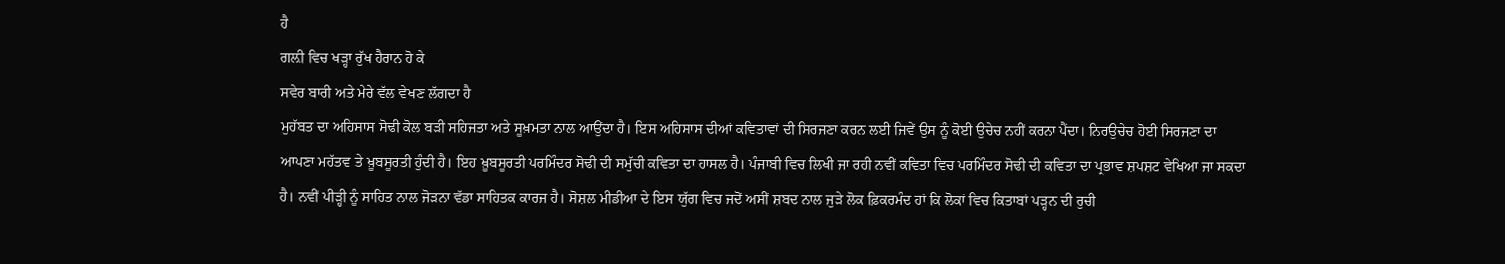ਹੈ
ਗਲ਼ੀ ਵਿਚ ਖੜ੍ਹਾ ਰੁੱਖ ਹੈਰਾਨ ਹੋ ਕੇ
ਸਵੇਰ ਬਾਰੀ ਅਤੇ ਮੇਰੇ ਵੱਲ ਵੇਖਣ ਲੱਗਦਾ ਹੈ
ਮੁਹੱਬਤ ਦਾ ਅਹਿਸਾਸ ਸੋਢੀ ਕੋਲ ਬੜੀ ਸਹਿਜਤਾ ਅਤੇ ਸੂਖ਼ਮਤਾ ਨਾਲ ਆਉਂਦਾ ਹੈ। ਇਸ ਅਹਿਸਾਸ ਦੀਆਂ ਕਵਿਤਾਵਾਂ ਦੀ ਸਿਰਜਣਾ ਕਰਨ ਲਈ ਜਿਵੇਂ ਉਸ ਨੂੰ ਕੋਈ ਉਚੇਚ ਨਹੀਂ ਕਰਨਾ ਪੈਂਦਾ। ਨਿਰਉਚੇਚ ਹੋਈ ਸਿਰਜਣਾ ਦਾ ਆਪਣਾ ਮਹੱਤਵ ਤੇ ਖ਼ੂਬਸੂਰਤੀ ਹੁੰਦੀ ਹੈ। ਇਹ ਖ਼ੂਬਸੂਰਤੀ ਪਰਮਿੰਦਰ ਸੋਢੀ ਦੀ ਸਮੁੱਚੀ ਕਵਿਤਾ ਦਾ ਹਾਸਲ ਹੈ। ਪੰਜਾਬੀ ਵਿਚ ਲਿਖੀ ਜਾ ਰਹੀ ਨਵੀਂ ਕਵਿਤਾ ਵਿਚ ਪਰਮਿੰਦਰ ਸੋਢੀ ਦੀ ਕਵਿਤਾ ਦਾ ਪ੍ਰਭਾਵ ਸ਼ਪਸ਼ਟ ਵੇਖਿਆ ਜਾ ਸਕਦਾ ਹੈ। ਨਵੀਂ ਪੀੜ੍ਹੀ ਨੂੰ ਸਾਹਿਤ ਨਾਲ ਜੋੜਨਾ ਵੱਡਾ ਸਾਹਿਤਕ ਕਾਰਜ ਹੈ। ਸੋਸ਼ਲ ਮੀਡੀਆ ਦੇ ਇਸ ਯੁੱਗ ਵਿਚ ਜਦੋਂ ਅਸੀਂ ਸ਼ਬਦ ਨਾਲ ਜੁੜੇ ਲੋਕ ਫ਼ਿਕਰਮੰਦ ਹਾਂ ਕਿ ਲੋਕਾਂ ਵਿਚ ਕਿਤਾਬਾਂ ਪੜ੍ਹਨ ਦੀ ਰੁਚੀ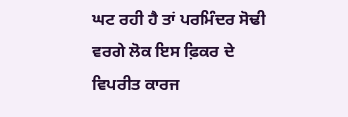ਘਟ ਰਹੀ ਹੈ ਤਾਂ ਪਰਮਿੰਦਰ ਸੋਢੀ ਵਰਗੇ ਲੋਕ ਇਸ ਫ਼ਿਕਰ ਦੇ ਵਿਪਰੀਤ ਕਾਰਜ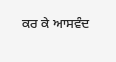ਕਰ ਕੇ ਆਸਵੰਦ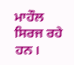ਮਾਹੌਲ ਸਿਰਜ ਰਹੇ ਹਨ।